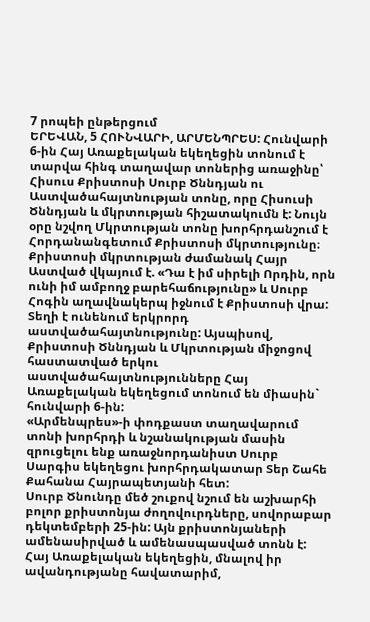7 րոպեի ընթերցում
ԵՐԵՎԱՆ, 5 ՀՈՒՆՎԱՐԻ, ԱՐՄԵՆՊՐԵՍ: Հունվարի 6-ին Հայ Առաքելական եկեղեցին տոնում է տարվա հինգ տաղավար տոներից առաջինը՝ Հիսուս Քրիստոսի Սուրբ Ծննդյան ու Աստվածահայտնության տոնը, որը Հիսուսի Ծննդյան և մկրտության հիշատակումն է: Նույն օրը նշվող Մկրտության տոնը խորհրդանշում է Հորդանանգետում Քրիստոսի մկրտությունը։ Քրիստոսի մկրտության ժամանակ Հայր Աստված վկայում է. «Դա է իմ սիրելի Որդին, որն ունի իմ ամբողջ բարեհաճությունը» և Սուրբ Հոգին աղավնակերպ իջնում է Քրիստոսի վրա: Տեղի է ունենում երկրորդ աստվածահայտնությունը: Այսպիսով, Քրիստոսի Ծննդյան և Մկրտության միջոցով հաստատված երկու աստվածահայտնությունները Հայ Առաքելական եկեղեցում տոնում են միասին` հունվարի 6-ին:
«Արմենպրես»-ի փոդքաստ տաղավարում տոնի խորհրդի և նշանակության մասին զրուցելու ենք առաջնորդանիստ Սուրբ Սարգիս եկեղեցու խորհրդակատար Տեր Շահե Քահանա Հայրապետյանի հետ:
Սուրբ Ծնունդը մեծ շուքով նշում են աշխարհի բոլոր քրիստոնյա ժողովուրդները, սովորաբար դեկտեմբերի 25-ին: Այն քրիստոնյաների ամենասիրված և ամենասպասված տոնն է: Հայ Առաքելական եկեղեցին, մնալով իր ավանդությանը հավատարիմ,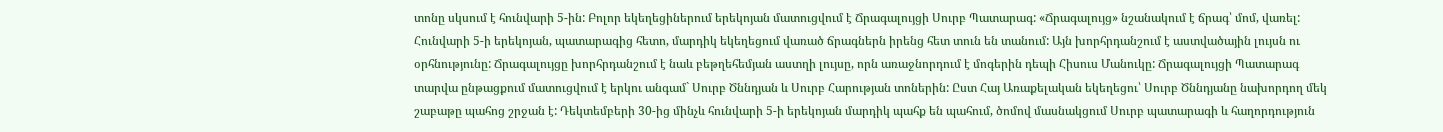տոնը սկսում է հունվարի 5-ին: Բոլոր եկեղեցիներում երեկոյան մատուցվում է Ճրագալույցի Սուրբ Պատարագ: «Ճրագալույց» նշանակում է ճրագ՝ մոմ, վառել: Հունվարի 5-ի երեկոյան, պատարագից հետո, մարդիկ եկեղեցում վառած ճրագներն իրենց հետ տուն են տանում: Այն խորհրդանշում է աստվածային լույսն ու օրհնությունը: Ճրագալույցը խորհրդանշում է նաև բեթղեհեմյան աստղի լույսը, որն առաջնորդում է մոգերին դեպի Հիսուս Մանուկը: Ճրագալույցի Պատարագ տարվա ընթացքում մատուցվում է երկու անգամ` Սուրբ Ծննդյան և Սուրբ Հարության տոներին: Ըստ Հայ Առաքելական եկեղեցու՝ Սուրբ Ծննդյանը նախորդող մեկ շաբաթը պահոց շրջան է: Դեկտեմբերի 30-ից մինչև հունվարի 5-ի երեկոյան մարդիկ պահք են պահում, ծոմով մասնակցում Սուրբ պատարագի և հաղորդություն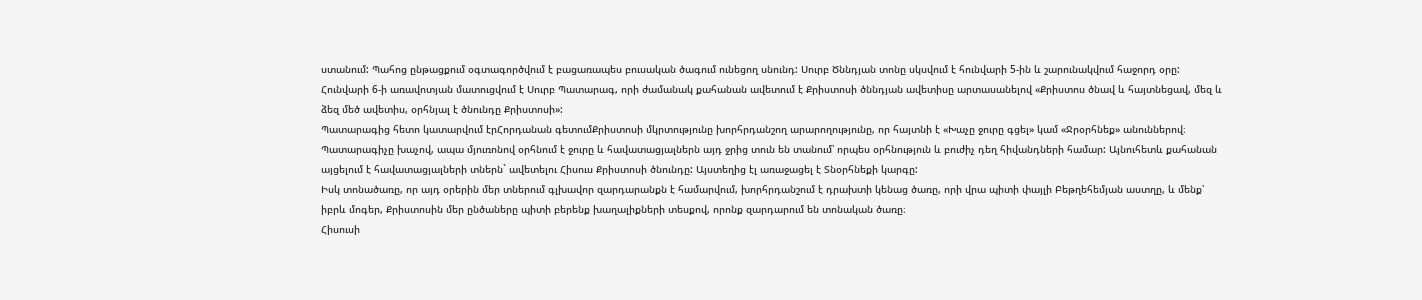ստանում: Պահոց ընթացքում օգտագործվում է բացառապես բուսական ծագում ունեցող սնունդ: Սուրբ Ծննդյան տոնը սկսվում է հունվարի 5-ին և շարունակվում հաջորդ օրը: Հունվարի 6-ի առավոտյան մատուցվում է Սուրբ Պատարագ, որի ժամանակ քահանան ավետում է Քրիստոսի ծննդյան ավետիսը արտասանելով «Քրիստոս ծնավ և հայտնեցավ, մեզ և ձեզ մեծ ավետիս, օրհնյալ է ծնունդը Քրիստոսի»:
Պատարագից հետո կատարվում էրՀորդանան գետումՔրիստոսի մկրտությունը խորհրդանշող արարողությունը, որ հայտնի է «Խաչը ջուրը գցել» կամ «Ջրօրհնեք» անուններով։
Պատարագիչը խաչով, ապա մյուռոնով օրհնում է ջուրը և հավատացյալներն այդ ջրից տուն են տանում՝ որպես օրհնություն և բուժիչ դեղ հիվանդների համար: Այնուհետև քահանան այցելում է հավատացյալների տներն` ավետելու Հիսուս Քրիստոսի ծնունդը: Այստեղից էլ առաջացել է Տնօրհնեքի կարգը:
Իսկ տոնածառը, որ այդ օրերին մեր տներում գլխավոր զարդարանքն է համարվում, խորհրդանշում է դրախտի կենաց ծառը, որի վրա պիտի փայլի Բեթղեհեմյան աստղը, և մենք՝ իբրև մոգեր, Քրիստոսին մեր ընծաները պիտի բերենք խաղալիքների տեսքով, որոնք զարդարում են տոնական ծառը։
Հիսուսի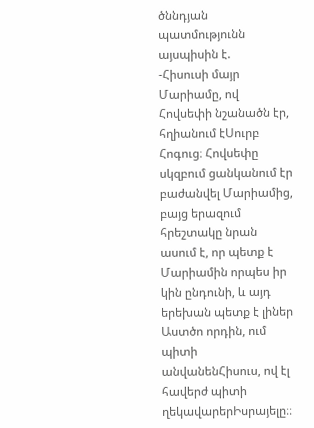ծննդյան պատմությունն այսպիսին է.
-Հիսուսի մայր Մարիամը, ով Հովսեփի նշանածն էր, հղիանում էՍուրբ Հոգուց։ Հովսեփը սկզբում ցանկանում էր բաժանվել Մարիամից, բայց երազում հրեշտակը նրան ասում է, որ պետք է Մարիամին որպես իր կին ընդունի, և այդ երեխան պետք է լիներ Աստծո որդին, ում պիտի անվանենՀիսուս, ով էլ հավերժ պիտի ղեկավարերԻսրայելը։։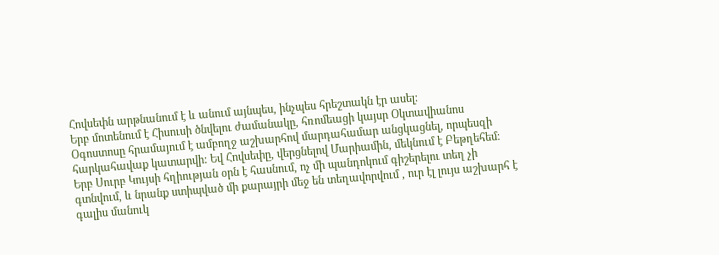Հովսեփն արթնանում է և անում այնպես, ինչպես հրեշտակն էր ասել։
Երբ մոտենում է Հիսուսի ծնվելու ժամանակը, հռոմեացի կայսր Օկտավիանոս Օգոստոսը հրամայում է ամբողջ աշխարհով մարդահամար անցկացնել, որպեսզի հարկահավաք կատարվի: Եվ Հովսեփը, վերցնելով Մարիամին, մեկնում է Բեթղեհեմ։
Երբ Սուրբ Կույսի հղիության օրն է հասնում, ոչ մի պանդոկում գիշերելու տեղ չի գտնվում, և նրանք ստիպված մի քարայրի մեջ են տեղավորվում , ուր էլ լույս աշխարհ է գալիս մանուկ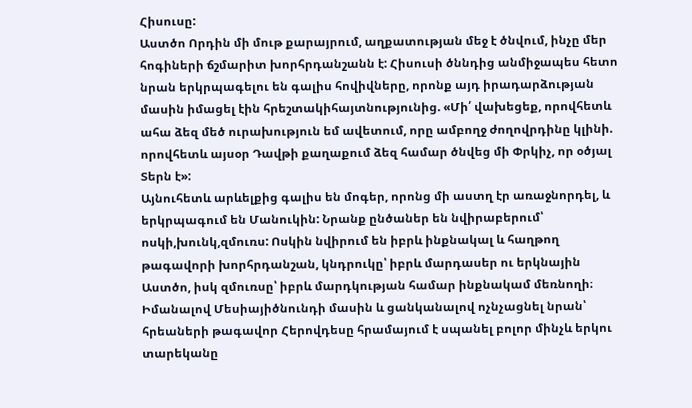Հիսուսը:
Աստծո Որդին մի մութ քարայրում, աղքատության մեջ է ծնվում, ինչը մեր հոգիների ճշմարիտ խորհրդանշանն է: Հիսուսի ծննդից անմիջապես հետո նրան երկրպագելու են գալիս հովիվները, որոնք այդ իրադարձության մասին իմացել էին հրեշտակիհայտնությունից. «Մի՛ վախեցեք, որովհետև ահա ձեզ մեծ ուրախություն եմ ավետում, որը ամբողջ ժողովրդինը կլինի. որովհետև այսօր Դավթի քաղաքում ձեզ համար ծնվեց մի Փրկիչ, որ օծյալ Տերն է»:
Այնուհետև արևելքից գալիս են մոգեր, որոնց մի աստղ էր առաջնորդել, և երկրպագում են Մանուկին: Նրանք ընծաներ են նվիրաբերում՝ ոսկի,խունկ,զմուռս: Ոսկին նվիրում են իբրև ինքնակալ և հաղթող թագավորի խորհրդանշան, կնդրուկը՝ իբրև մարդասեր ու երկնային Աստծո, իսկ զմուռսը՝ իբրև մարդկության համար ինքնակամ մեռնողի։
Իմանալով Մեսիայիծնունդի մասին և ցանկանալով ոչնչացնել նրան՝ հրեաների թագավոր Հերովդեսը հրամայում է սպանել բոլոր մինչև երկու տարեկանը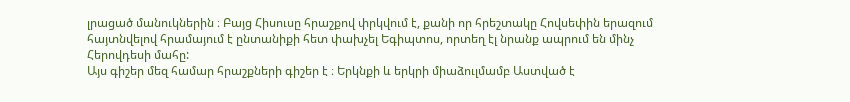լրացած մանուկներին ։ Բայց Հիսուսը հրաշքով փրկվում է, քանի որ հրեշտակը Հովսեփին երազում հայտնվելով հրամայում է ընտանիքի հետ փախչել Եգիպտոս, որտեղ էլ նրանք ապրում են մինչ Հերովդեսի մահը:
Այս գիշեր մեզ համար հրաշքների գիշեր է ։ Երկնքի և երկրի միաձուլմամբ Աստված է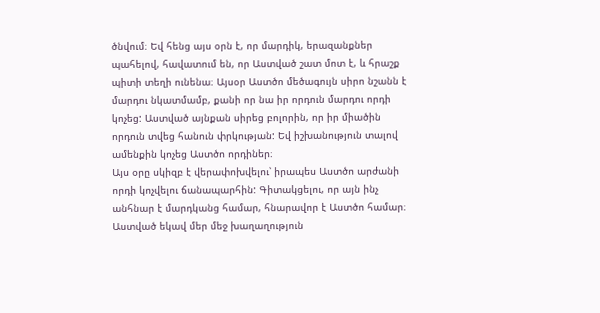ծնվում։ Եվ հենց այս օրն է, որ մարդիկ, երազանքներ պահելով, հավատում են, որ Աստված շատ մոտ է, և հրաշք պիտի տեղի ունենա։ Այսօր Աստծո մեծագույն սիրո նշանն է մարդու նկատմամբ, քանի որ նա իր որդուն մարդու որդի կոչեց: Աստված այնքան սիրեց բոլորին, որ իր միածին որդուն տվեց հանուն փրկության: Եվ իշխանություն տալով ամենքին կոչեց Աստծո որդիներ։
Այս օրը սկիզբ է վերափոխվելու՝ իրապես Աստծո արժանի որդի կոչվելու ճանապարհին: Գիտակցելու, որ այն ինչ անհնար է մարդկանց համար, հնարավոր է Աստծո համար։
Աստված եկավ մեր մեջ խաղաղություն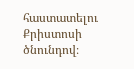հաստատելու Քրիստոսի ծնունդով։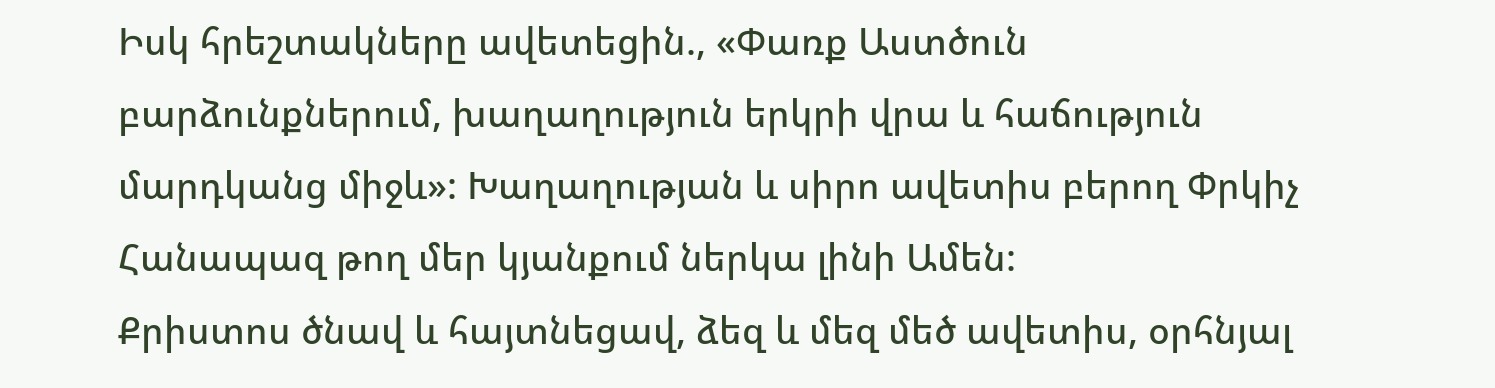Իսկ հրեշտակները ավետեցին., «Փառք Աստծուն բարձունքներում, խաղաղություն երկրի վրա և հաճություն մարդկանց միջև»: Խաղաղության և սիրո ավետիս բերող Փրկիչ Հանապազ թող մեր կյանքում ներկա լինի Ամեն:
Քրիստոս ծնավ և հայտնեցավ, ձեզ և մեզ մեծ ավետիս, օրհնյալ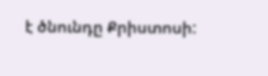է ծնունդը Քրիստոսի: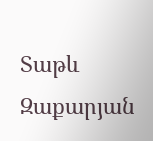Տաթև Զաքարյան